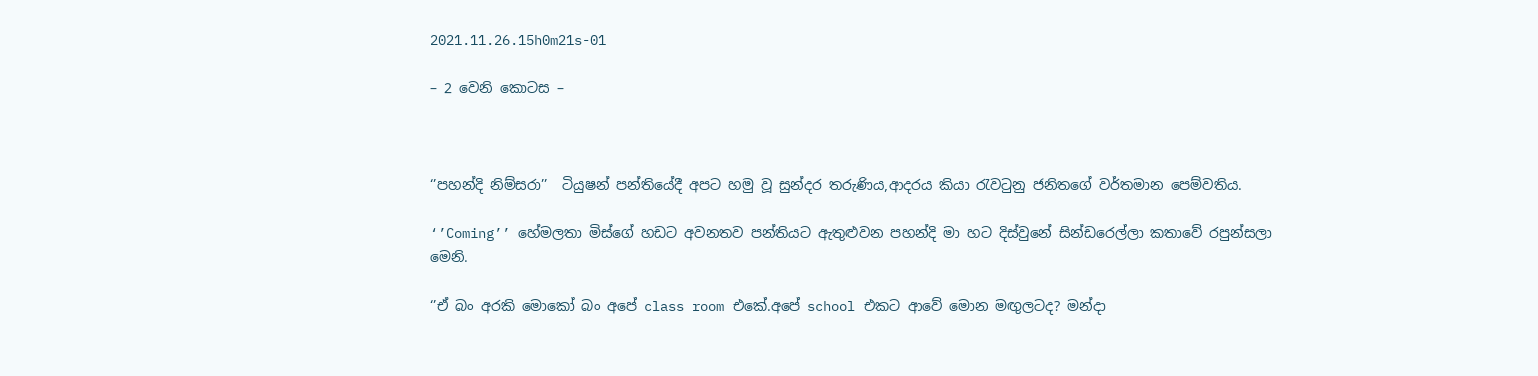2021.11.26.15h0m21s-01

– 2 වෙනි කොටස –



‘’පහන්දි නිම්සරා’’  ටියුෂන් පන්තියේදී අපට හමු වූ සුන්දර තරුණිය,ආදරය කියා රැවටුනු ජනිතගේ වර්තමාන පෙම්වතිය.

‘’Coming’’ හේමලතා මිස්ගේ හඩට අවනතව පන්තියට ඇතුළුවන පහන්දි මා හට දිස්වුනේ සින්ඩරෙල්ලා කතාවේ රපුන්සලා මෙනි.

‘’ඒ බං අරකි මොකෝ බං අපේ class room එකේ.අපේ school එකට ආවේ මොන මඟුලටද? මන්දා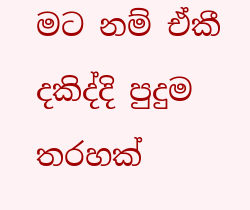මට නම් ඒකී දකිද්දි පුදුම තරහක්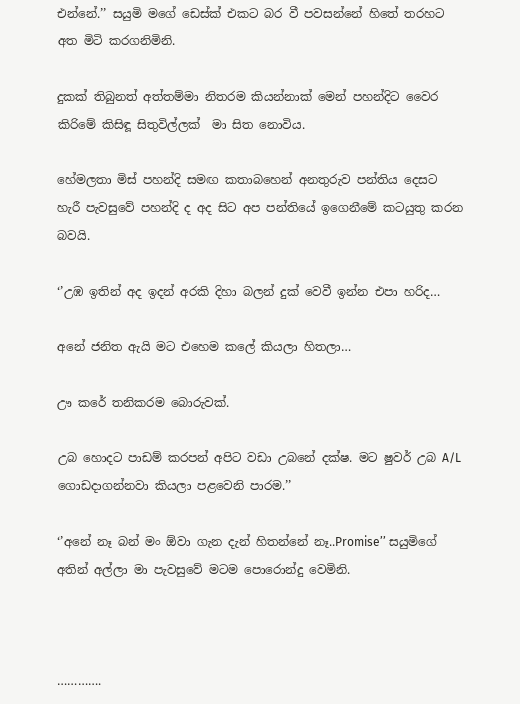එන්නේ.’’ සයුමි මගේ ඩෙස්ක් එකට බර වී පවසන්නේ හිතේ තරහට අත මිටි කරගනිමිනි.

දුකක් තිබුනත් අත්තම්මා නිතරම කියන්නාක් මෙන් පහන්දිට වෛර කිරිමේ කිසිඳූ සිතුවිල්ලක්  මා සිත නොවිය.

හේමලතා මිස් පහන්දි සමඟ කතාබහෙන් අනතුරුව පන්තිය දෙසට හැරී පැවසුවේ පහන්දි ද අද සිට අප පන්තියේ ඉගෙනීමේ කටයුතු කරන බවයි.

‘’උඹ ඉතින් අද ඉදන් අරකි දිහා බලන් දුක් වෙවී ඉන්න එපා හරිද…

අනේ ජනිත ඇයි මට එහෙම කලේ කියලා හිතලා…

ඌ කරේ තනිකරම බොරුවක්.

උබ හොදට පාඩම් කරපන් අපිට වඩා උබනේ දක්ෂ. මට ෂුවර් උබ A/L ගොඩදාගන්නවා කියලා පළවෙනි පාරම.’’

‘’අනේ නෑ බන් මං ඕවා ගැන දැන් හිතන්නේ නෑ..Promise’’ සයුමිගේ අතින් අල්ලා මා පැවසුවේ මටම පොරොන්දු වෙමිනි.



………….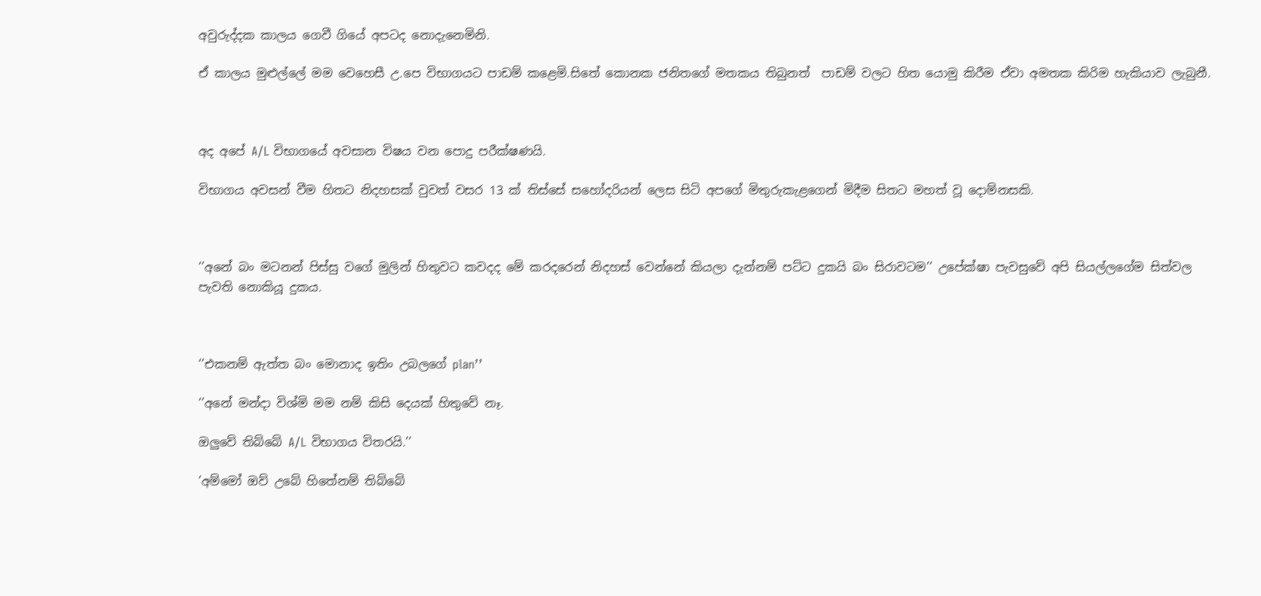අවුරුද්දක කාලය ගෙවී ගියේ අපටද නොදැනෙමිනි.

ඒ කාලය මුළුල්ලේ මම වෙහෙසී උ.පෙ විභාගයට පාඩම් කළෙමි.සිතේ කොනක ජනිතගේ මතකය තිබුනත්  පාඩම් වලට හිත යොමු කිරීම ඒවා අමතක කිරිම හැකියාව ලැබුනී.



අද අපේ A/L විභාගයේ අවසාන විෂය වන පොදු පරීක්ෂණයි.

විභාගය අවසන් වීම හිතට නිදහසක් වුවත් වසර 13 ක් තිස්සේ සහෝදරියන් ලෙස සිටි අපගේ මිතුරුකැළගෙන් මිදීම සිතට මහත් වූ දොම්නසකි.



‘’අනේ බං මටනන් පිස්සු වගේ මුලින් හිතුවට කවදද මේ කරදරෙන් නිදහස් වෙන්නේ කියලා දැන්නම් පට්ට දුකයි බං සිරාවටම’’ උපේක්ෂා පැවසුවේ අපි සියල්ලගේම සිත්වල පැවති නොකියූ දුකය.



‘’එකනම් ඇත්ත බං මොනාද ඉතිං උබලගේ plan’’

‘’අනේ මන්දා විශ්මි මම නම් කිසි දෙයක් හිතුවේ නෑ.

ඔලුවේ තිබ්බේ A/L විභාගය විතරයි.’’

’අම්මෝ ඔව් උබේ හිතේනම් තිබ්බේ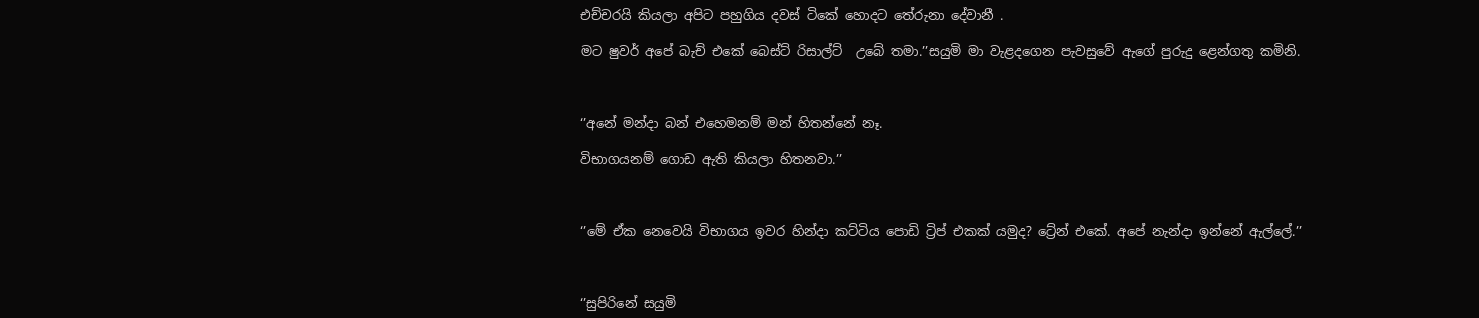එච්චරයි කියලා අපිට පහුගිය දවස් ටිකේ හොදට තේරුනා දේවානී .

මට ෂුවර් අපේ බැච් එකේ බෙස්ට් රිසාල්ට්  උබේ තමා.’’සයුමි මා වැළදගෙන පැවසුවේ ඇගේ පුරුදු ළෙන්ගතු කමිනි.



‘’අනේ මන්දා බන් එහෙමනම් මන් හිතන්නේ නෑ.

විභාගයනම් ගොඩ ඇති කියලා හිතනවා.’’



‘’මේ ඒක නෙවෙයි විභාගය ඉවර හින්දා කට්ටිය පොඩි ට්‍රිප් එකක් යමුද? ට්‍රේන් එකේ. අපේ නැන්දා ඉන්නේ ඇල්ලේ.’’



‘’සුපිරිනේ සයුමි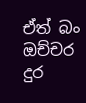ඒත් බං ඔච්චර දුර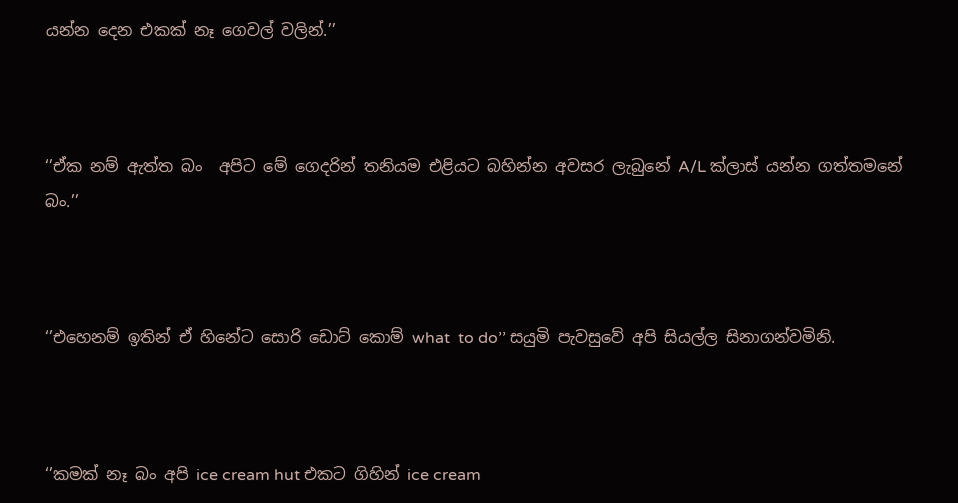යන්න දෙන එකක් නෑ ගෙවල් වලින්.’’



‘’ඒක නම් ඇත්ත බං  අපිට මේ ගෙදරින් තනියම එළියට බහින්න අවසර ලැබුනේ A/L ක්ලාස් යන්න ගත්තමනේ බං.’’



‘’එහෙනම් ඉතින් ඒ හිනේට සොරි ඩොට් කොම් what  to do’’ සයුමි පැවසුවේ අපි සියල්ල සිනාගන්වමිනි.



‘’කමක් නෑ බං අපි ice cream hut එකට ගිහින් ice cream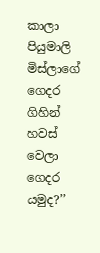කාලා පියුමාලි මිස්ලාගේ ගෙදර ගිහින් හවස් වෙලා ගෙදර යමුද?’’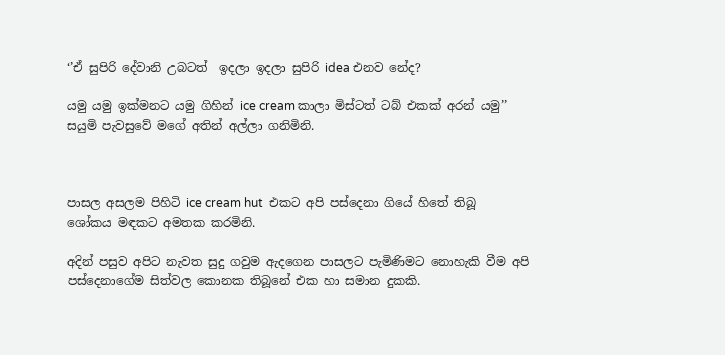‘’ඒ සුපිරි දේවානි උබටත්  ඉදලා ඉදලා සුපිරි idea එනව නේද?

යමු යමු ඉක්මනට යමු ගිහින් ice cream කාලා මිස්ටත් ටබ් එකක් අරන් යමු’’ සයුමි පැවසුවේ මගේ අතින් අල්ලා ගනිමිනි.



පාසල අසලම පිහිටි ice cream hut  එකට අපි පස්දෙනා ගියේ හිතේ තිබූ ශෝකය මඳකට අමතක කරමිනි.

අදින් පසුව අපිට නැවත සුදු ගවුම ඇදගෙන පාසලට පැමිණිමට නොහැකි වීම අපි පස්දෙනාගේම සිත්වල කොනක තිබූනේ එක හා සමාන දුකකි.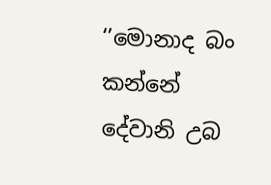‘’මොනාද බං කන්නේ දේවානි උබ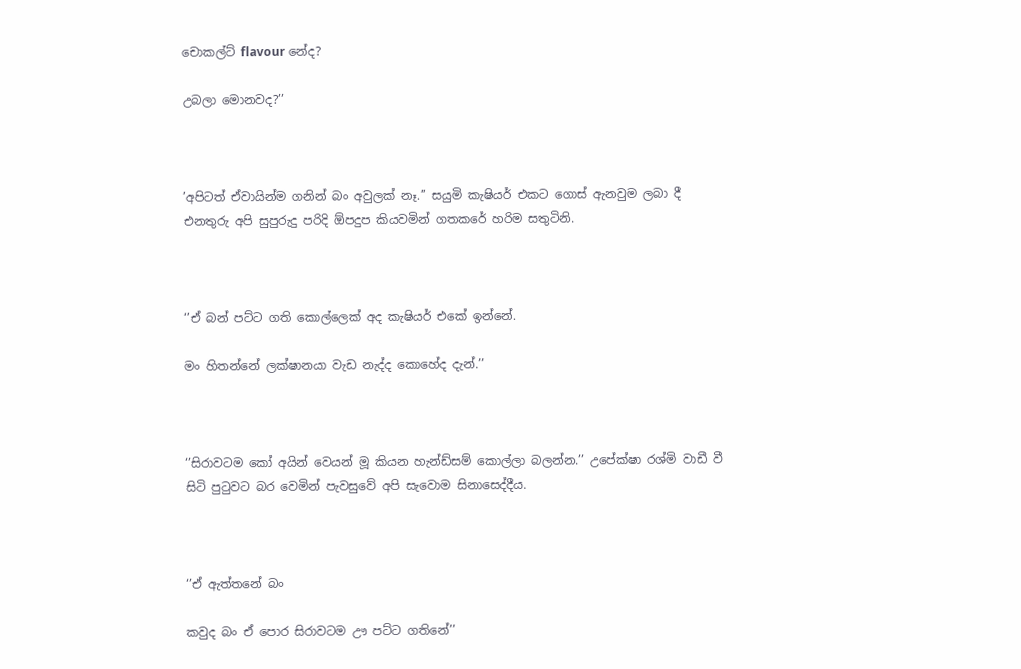චොකල්ට් flavour නේද?

උබලා මොනවද?’’



’අපිටත් ඒවායින්ම ගනින් බං අවුලක් නෑ.’’ සයුමි කැෂියර් එකට ගොස් ඇනවුම ලබා දී එනතුරු අපි සුපුරුදු පරිදි ඕපදුප කියවමින් ගතකරේ හරිම සතුටිනි.



‘’ඒ බන් පට්ට ගති කොල්ලෙක් අද කැෂියර් එකේ ඉන්නේ.

මං හිතන්නේ ලක්ෂානයා වැඩ නැද්ද කොහේද දැන්.’’



‘’සිරාවටම කෝ අයින් වෙයන් මූ කියන හැන්ඩ්සම් කොල්ලා බලන්න.’’ උපේක්ෂා රශ්මි වාඩී වී සිටි පුටුවට බර වෙමින් පැවසුවේ අපි සැවොම සිනාසෙද්දීය.



‘’ඒ ඇත්තනේ බං

කවුද බං ඒ පොර සිරාවටම ඌ පට්ට ගතිනේ’’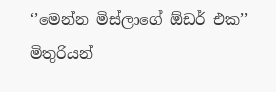‘’මෙන්න මිස්ලාගේ ඕඩර් එක’’ මිතුරියන්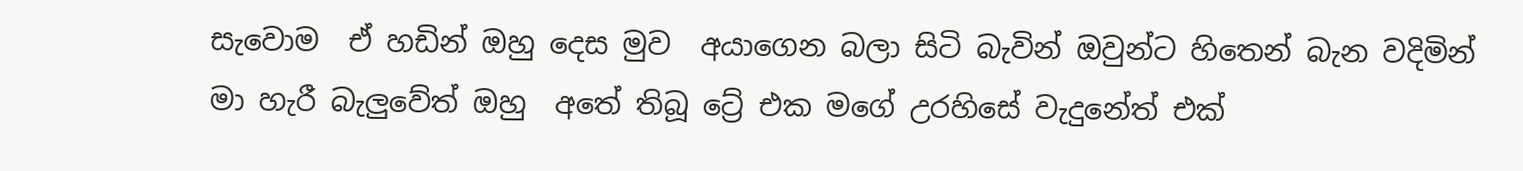සැවොම  ඒ හඩින් ඔහු දෙස මුව  අයාගෙන බලා සිටි බැවින් ඔවුන්ට හිතෙන් බැන වදිමින්  මා හැරී බැලුවේත් ඔහු  අතේ තිබූ ට්‍රේ එක මගේ උරහිසේ වැදුනේත් එක්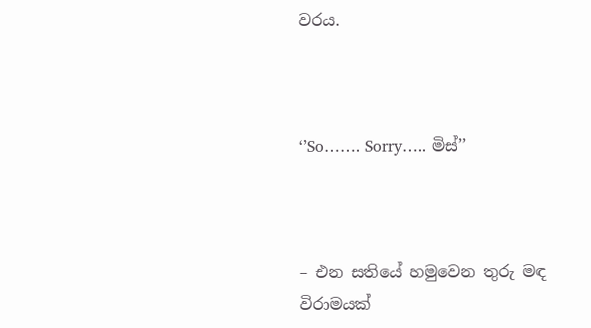වරය.



‘’So……. Sorry….. මිස්’’



– එන සතියේ හමුවෙන තුරු මඳ විරාමයක්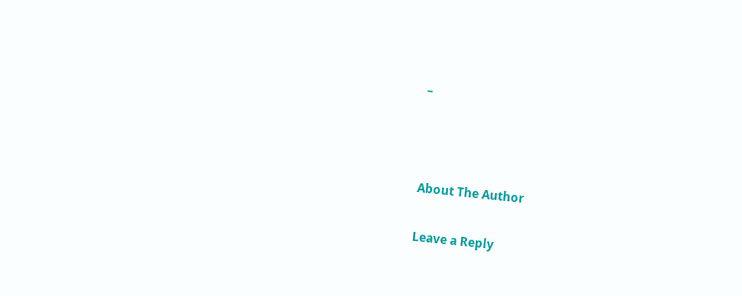–



About The Author

Leave a Reply